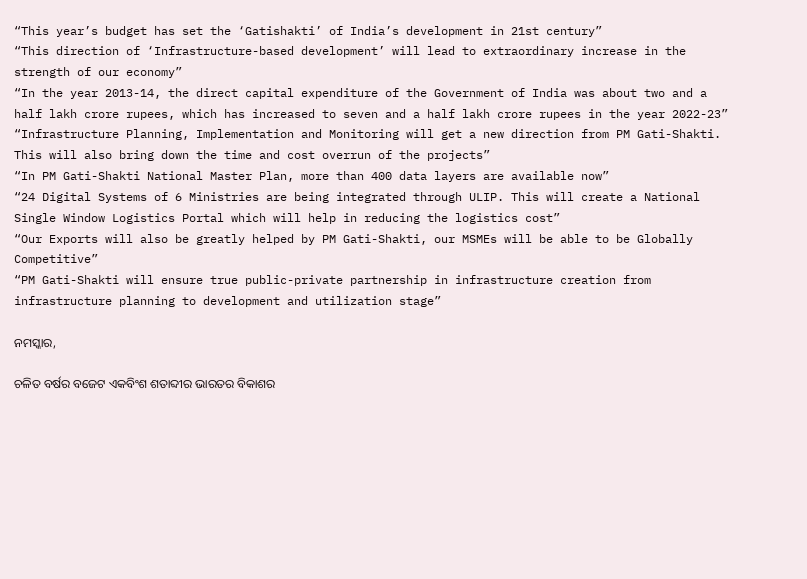“This year’s budget has set the ‘Gatishakti’ of India’s development in 21st century”
“This direction of ‘Infrastructure-based development’ will lead to extraordinary increase in the strength of our economy”
“In the year 2013-14, the direct capital expenditure of the Government of India was about two and a half lakh crore rupees, which has increased to seven and a half lakh crore rupees in the year 2022-23”
“Infrastructure Planning, Implementation and Monitoring will get a new direction from PM Gati-Shakti. This will also bring down the time and cost overrun of the projects”
“In PM Gati-Shakti National Master Plan, more than 400 data layers are available now”
“24 Digital Systems of 6 Ministries are being integrated through ULIP. This will create a National Single Window Logistics Portal which will help in reducing the logistics cost”
“Our Exports will also be greatly helped by PM Gati-Shakti, our MSMEs will be able to be Globally Competitive”
“PM Gati-Shakti will ensure true public-private partnership in infrastructure creation from infrastructure planning to development and utilization stage”

ନମସ୍କାର,

ଚଳିତ ବର୍ଷର ବଜେଟ ଏକବିଂଶ ଶତାବ୍ଦୀର ଭାରତର ବିକାଶର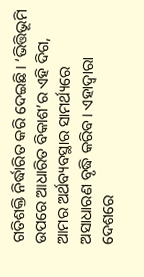ଗତିଶକ୍ତି ନିର୍ଦ୍ଧାରିତ କରି ଦେଇଛି। ‘ଭିତ୍ତିଭୂମି ଉପରେ ଆଧାରିତ ବିକାଶ’ର ଏହି ଦିଗ, ଆମର ଅର୍ଥବ୍ୟବସ୍ଥାର ସାମର୍ଥ୍ୟରେ ଅସାଧାରଣ ବୃଦ୍ଧି କରିବ। ଏହାଦ୍ୱାରା ଦେଶରେ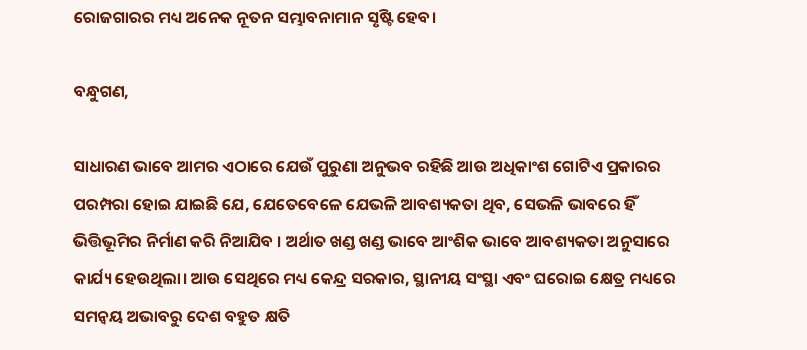ରୋଜଗାରର ମଧ୍ୟ ଅନେକ ନୂତନ ସମ୍ଭାବନାମାନ ସୃଷ୍ଟି ହେବ।

ବନ୍ଧୁଗଣ,

ସାଧାରଣ ଭାବେ ଆମର ଏଠାରେ ଯେଉଁ ପୁରୁଣା ଅନୁଭବ ରହିଛି ଆଉ ଅଧିକାଂଶ ଗୋଟିଏ ପ୍ରକାରର ପରମ୍ପରା ହୋଇ ଯାଇଛି ଯେ, ଯେତେବେଳେ ଯେଭଳି ଆବଶ୍ୟକତା ଥିବ, ସେଭଳି ଭାବରେ ହିଁ ଭିତ୍ତିଭୂମିର ନିର୍ମାଣ କରି ନିଆଯିବ । ଅର୍ଥାତ ଖଣ୍ଡ ଖଣ୍ଡ ଭାବେ ଆଂଶିକ ଭାବେ ଆବଶ୍ୟକତା ଅନୁସାରେ କାର୍ଯ୍ୟ ହେଉଥିଲା। ଆଉ ସେଥିରେ ମଧ୍ୟ କେନ୍ଦ୍ର ସରକାର, ସ୍ଥାନୀୟ ସଂସ୍ଥା ଏବଂ ଘରୋଇ କ୍ଷେତ୍ର ମଧ୍ୟରେ ସମନ୍ବୟ ଅଭାବରୁ ଦେଶ ବହୁତ କ୍ଷତି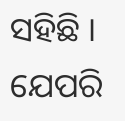ସହିଛି । ଯେପରି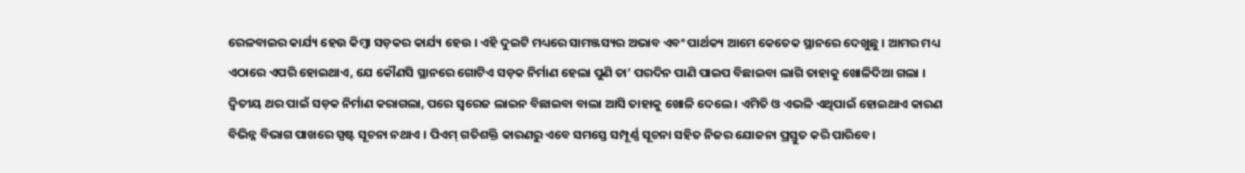ରେଳବାଇର କାର୍ଯ୍ୟ ହେଉ କିମ୍ବା ସଡ଼କର କାର୍ଯ୍ୟ ହେଉ । ଏହି ଦୁଇଟି ମଧ୍ୟରେ ସାମଞ୍ଜସ୍ୟର ଅଭାବ ଏବଂ ପାର୍ଥକ୍ୟ ଆମେ କେତେକ ସ୍ଥାନରେ ଦେଖୁଛୁ । ଆମର ମଧ୍ୟ ଏଠାରେ ଏପରି ହୋଇଥାଏ, ଯେ କୌଣସି ସ୍ଥାନରେ ଗୋଟିଏ ସଡ଼କ ନିର୍ମାଣ ହେଲା ପୁଣି ତା’ ପରଦିନ ପାଣି ପାଇପ ବିଛାଇବା ଲାଗି ତାହାକୁ ଖୋଳିଦିଆ ଗଲା । ଦ୍ୱିତୀୟ ଥର ପାଇଁ ସଡ଼କ ନିର୍ମାଣ କରାଗଲା, ପରେ ସ୍ବରେଜ ଲାଇନ ବିଛାଇବା ବାଲା ଆସି ତାହାକୁ ଖୋଳି ଦେଲେ । ଏମିତି ଓ ଏଭଳି ଏଥିପାଇଁ ହୋଇଥାଏ କାରଣ ବିଭିନ୍ନ ବିଭାଗ ପାଖରେ ସ୍ପଷ୍ଟ ସୂଚନା ନଥାଏ । ପିଏମ୍ ଗତିଶକ୍ତି କାରଣରୁ ଏବେ ସମସ୍ତେ ସମ୍ପୂର୍ଣ୍ଣ ସୂଚନା ସହିତ ନିଜର ଯୋଜନା ପ୍ରସ୍ତୁତ କରି ପାରିବେ।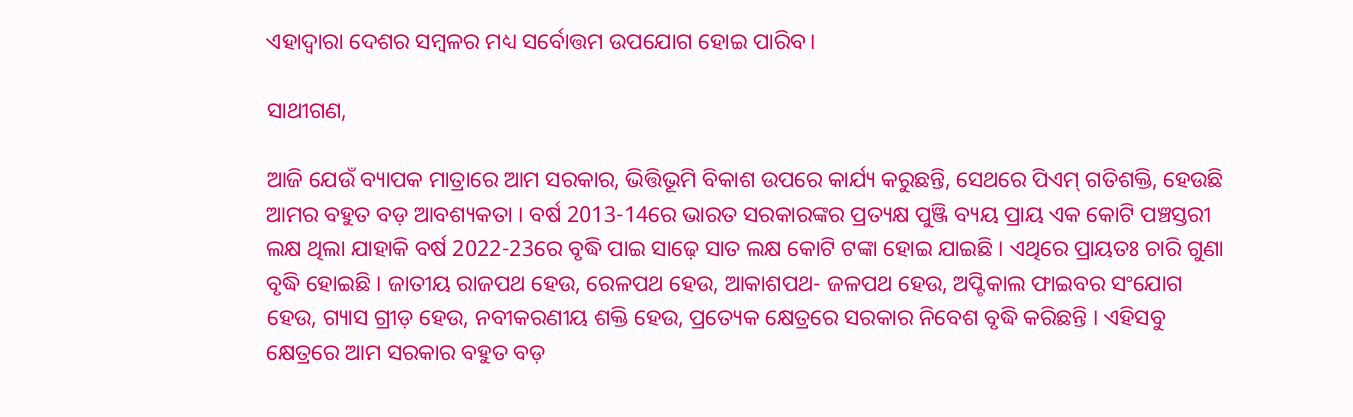ଏହାଦ୍ୱାରା ଦେଶର ସମ୍ବଳର ମଧ୍ୟ ସର୍ବୋତ୍ତମ ଉପଯୋଗ ହୋଇ ପାରିବ।

ସାଥୀଗଣ,

ଆଜି ଯେଉଁ ବ୍ୟାପକ ମାତ୍ରାରେ ଆମ ସରକାର, ଭିତ୍ତିଭୂମି ବିକାଶ ଉପରେ କାର୍ଯ୍ୟ କରୁଛନ୍ତି, ସେଥରେ ପିଏମ୍ ଗତିଶକ୍ତି, ହେଉଛି ଆମର ବହୁତ ବଡ଼ ଆବଶ୍ୟକତା । ବର୍ଷ 2013-14ରେ ଭାରତ ସରକାରଙ୍କର ପ୍ରତ୍ୟକ୍ଷ ପୁଞ୍ଜି ବ୍ୟୟ ପ୍ରାୟ ଏକ କୋଟି ପଞ୍ଚସ୍ତରୀ ଲକ୍ଷ ଥିଲା ଯାହାକି ବର୍ଷ 2022-23ରେ ବୃଦ୍ଧି ପାଇ ସାଢ଼େ ସାତ ଲକ୍ଷ କୋଟି ଟଙ୍କା ହୋଇ ଯାଇଛି । ଏଥିରେ ପ୍ରାୟତଃ ଚାରି ଗୁଣା ବୃଦ୍ଧି ହୋଇଛି । ଜାତୀୟ ରାଜପଥ ହେଉ, ରେଳପଥ ହେଉ, ଆକାଶପଥ- ଜଳପଥ ହେଉ, ଅପ୍ଟିକାଲ ଫାଇବର ସଂଯୋଗ ହେଉ, ଗ୍ୟାସ ଗ୍ରୀଡ଼ ହେଉ, ନବୀକରଣୀୟ ଶକ୍ତି ହେଉ, ପ୍ରତ୍ୟେକ କ୍ଷେତ୍ରରେ ସରକାର ନିବେଶ ବୃଦ୍ଧି କରିଛନ୍ତି । ଏହିସବୁ କ୍ଷେତ୍ରରେ ଆମ ସରକାର ବହୁତ ବଡ଼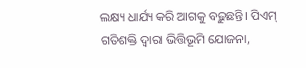ଲକ୍ଷ୍ୟ ଧାର୍ଯ୍ୟ କରି ଆଗକୁ ବଢ଼ୁଛନ୍ତି। ପିଏମ୍ ଗତିଶକ୍ତି ଦ୍ୱାରା ଭିତ୍ତିଭୂମି ଯୋଜନା,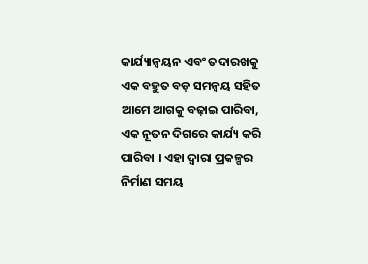କାର୍ଯ୍ୟାନ୍ୱୟନ ଏବଂ ତଦାରଖକୁ ଏକ ବହୁତ ବଡ଼ ସମନ୍ବୟ ସହିତ ଆମେ ଆଗକୁ ବଢ଼ାଇ ପାରିବା, ଏକ ନୂତନ ଦିଗରେ କାର୍ଯ୍ୟ କରି ପାରିବା । ଏହା ଦ୍ବାରା ପ୍ରକଳ୍ପର ନିର୍ମାଣ ସମୟ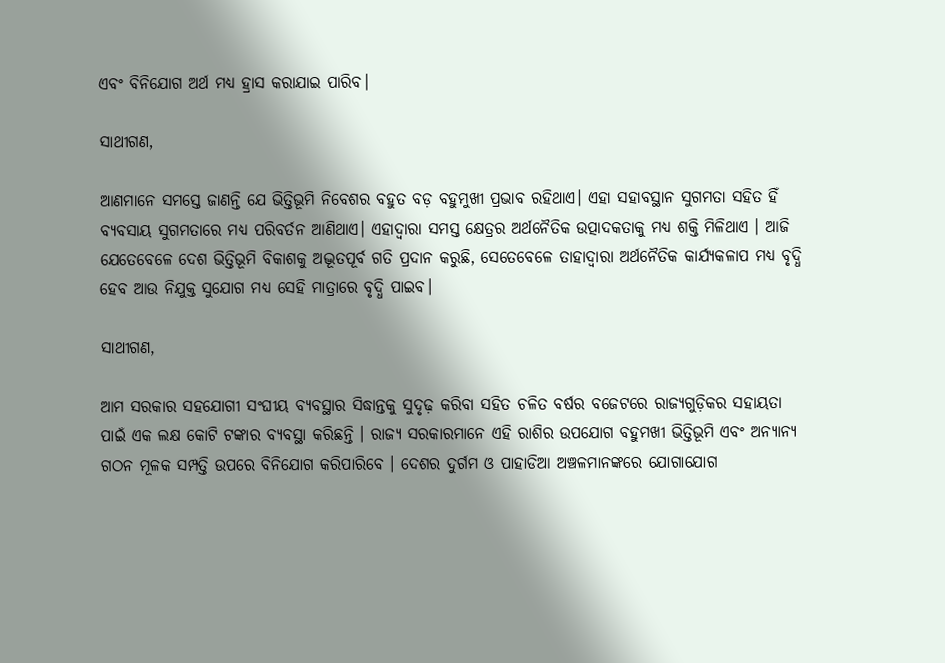ଏବଂ ବିନିଯୋଗ ଅର୍ଥ ମଧ୍ୟ ହ୍ରାସ କରାଯାଇ ପାରିବ।

ସାଥୀଗଣ,

ଆଣମାନେ ସମସ୍ତେ ଜାଣନ୍ତି ଯେ ଭିତ୍ତିଭୂମି ନିବେଶର ବହୁତ ବଡ଼ ବହୁମୁଖୀ ପ୍ରଭାବ ରହିଥାଏ। ଏହା ସହାବସ୍ଥାନ ସୁଗମତା ସହିତ ହିଁ ବ୍ୟବସାୟ ସୁଗମତାରେ ମଧ୍ୟ ପରିବର୍ତନ ଆଣିଥାଏ। ଏହାଦ୍ୱାରା ସମସ୍ତ କ୍ଷେତ୍ରର ଅର୍ଥନୈତିକ ଉତ୍ପାଦକତାକୁ ମଧ୍ୟ ଶକ୍ତି ମିଳିଥାଏ । ଆଜି ଯେତେବେଳେ ଦେଶ ଭିତ୍ତିଭୂମି ବିକାଶକୁ ଅଦ୍ଭୂତପୂର୍ବ ଗତି ପ୍ରଦାନ କରୁଛି, ସେତେବେଳେ ତାହାଦ୍ୱାରା ଅର୍ଥନୈତିକ କାର୍ଯ୍ୟକଳାପ ମଧ୍ୟ ବୃଦ୍ଧି ହେବ ଆଉ ନିଯୁକ୍ତ ସୁଯୋଗ ମଧ୍ୟ ସେହି ମାତ୍ରାରେ ବୃଦ୍ଧି ପାଇବ।

ସାଥୀଗଣ,

ଆମ ସରକାର ସହଯୋଗୀ ସଂଘୀୟ ବ୍ୟବସ୍ଥାର ସିଦ୍ଧାନ୍ତକୁ ସୁଦୃଢ଼ କରିବା ସହିତ ଚଳିତ ବର୍ଷର ବଜେଟରେ ରାଜ୍ୟଗୁଡ଼ିକର ସହାୟତା ପାଇଁ ଏକ ଲକ୍ଷ କୋଟି ଟଙ୍କାର ବ୍ୟବସ୍ଥା କରିଛନ୍ତି । ରାଜ୍ୟ ସରକାରମାନେ ଏହି ରାଶିର ଉପଯୋଗ ବହୁମଖୀ ଭିତ୍ତିଭୂମି ଏବଂ ଅନ୍ୟାନ୍ୟ ଗଠନ ମୂଳକ ସମ୍ପତ୍ତି ଉପରେ ବିନିଯୋଗ କରିପାରିବେ । ଦେଶର ଦୁର୍ଗମ ଓ ପାହାଡିଆ ଅଞ୍ଚଳମାନଙ୍କରେ ଯୋଗାଯୋଗ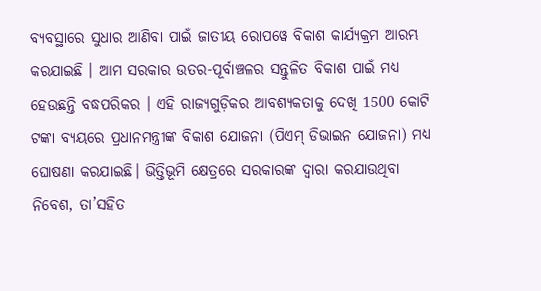ବ୍ୟବସ୍ଥାରେ ସୁଧାର ଆଣିବା ପାଇଁ ଜାତୀୟ ରୋପୱେ ବିକାଶ କାର୍ଯ୍ୟକ୍ରମ ଆରମ୍ଭ କରଯାଇଛି । ଆମ ସରକାର ଉତର-ପୂର୍ବାଞ୍ଚଳର ସନ୍ତୁଳିତ ବିକାଶ ପାଇଁ ମଧ୍ୟ ହେଉଛନ୍ତି ବଦ୍ଧପରିକର । ଏହି ରାଜ୍ୟଗୁଡ଼ିକର ଆବଶ୍ୟକତାକୁ ଦେଖି 1500 କୋଟି ଟଙ୍କା ବ୍ୟୟରେ ପ୍ରଧାନମନ୍ତ୍ରୀଙ୍କ ବିକାଶ ଯୋଜନା (ପିଏମ୍ ଡିଭାଇନ ଯୋଜନା) ମଧ୍ୟ ଘୋଷଣା କରଯାଇଛି। ଭିତ୍ତିଭୂମି କ୍ଷେତ୍ରରେ ସରକାରଙ୍କ ଦ୍ୱାରା କରଯାଉଥିବା ନିବେଶ, ତା’ସହିତ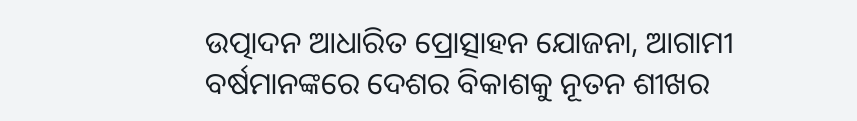ଉତ୍ପାଦନ ଆଧାରିତ ପ୍ରୋତ୍ସାହନ ଯୋଜନା, ଆଗାମୀ ବର୍ଷମାନଙ୍କରେ ଦେଶର ବିକାଶକୁ ନୂତନ ଶୀଖର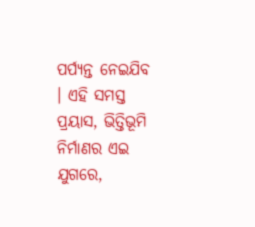ପର୍ପ୍ୟନ୍ତ ନେଇଯିବ । ଏହି ସମସ୍ତ ପ୍ରୟାସ, ଭିତ୍ତିଭୂମି ନିର୍ମାଣର ଏଇ ଯୁଗରେ,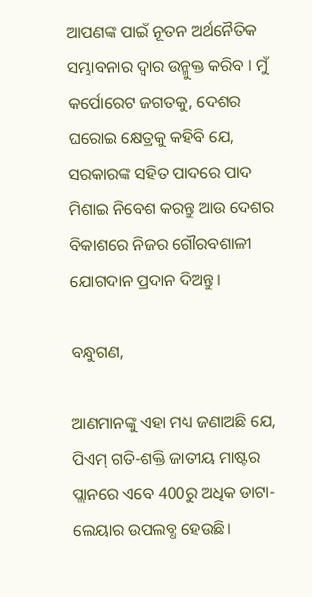ଆପଣଙ୍କ ପାଇଁ ନୂତନ ଅର୍ଥନୈତିକ ସମ୍ଭାବନାର ଦ୍ୱାର ଉନ୍ମୁକ୍ତ କରିବ । ମୁଁ କର୍ପୋରେଟ ଜଗତକୁ, ଦେଶର ଘରୋଇ କ୍ଷେତ୍ରକୁ କହିବି ଯେ, ସରକାରଙ୍କ ସହିତ ପାଦରେ ପାଦ ମିଶାଇ ନିବେଶ କରନ୍ତୁ ଆଉ ଦେଶର ବିକାଶରେ ନିଜର ଗୌରବଶାଳୀ ଯୋଗଦାନ ପ୍ରଦାନ ଦିଅନ୍ତୁ।

ବନ୍ଧୁଗଣ,

ଆଣମାନଙ୍କୁ ଏହା ମଧ୍ୟ ଜଣାଅଛି ଯେ, ପିଏମ୍ ଗତି-ଶକ୍ତି ଜାତୀୟ ମାଷ୍ଟର ପ୍ଲାନରେ ଏବେ 400ରୁ ଅଧିକ ଡାଟା-ଲେୟାର ଉପଲବ୍ଧ ହେଉଛି।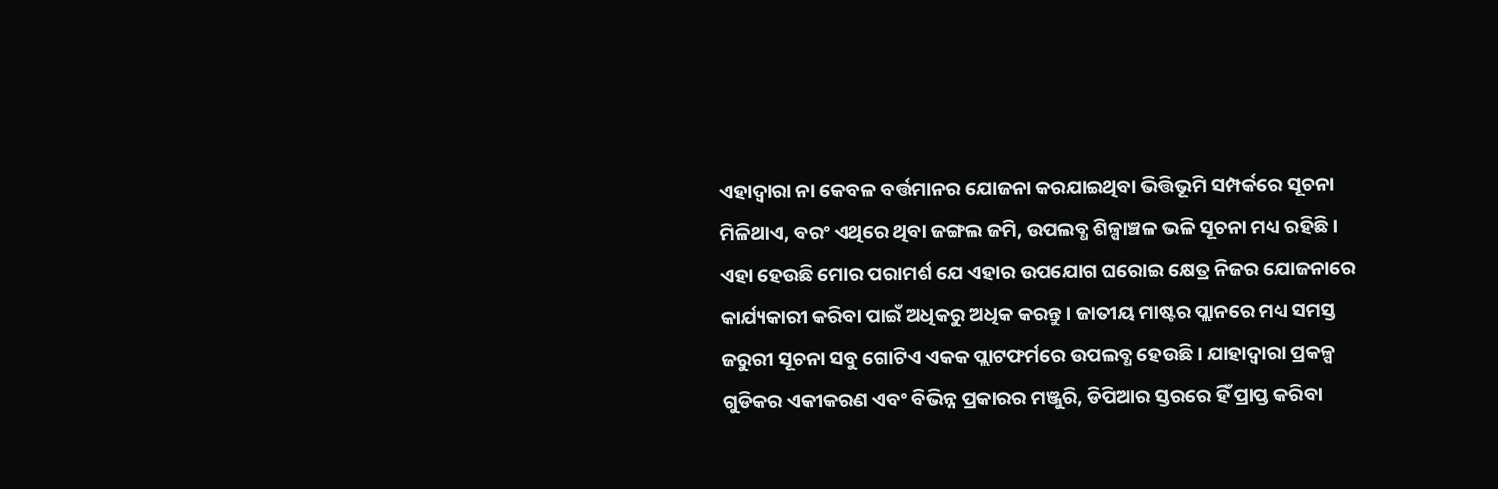ଏହାଦ୍ୱାରା ନା କେବଳ ବର୍ତ୍ତମାନର ଯୋଜନା କରଯାଇଥିବା ଭିତ୍ତିଭୂମି ସମ୍ପର୍କରେ ସୂଚନା ମିଳିଥାଏ, ବରଂ ଏଥିରେ ଥିବା ଜଙ୍ଗଲ ଜମି, ଉପଲବ୍ଧ ଶିଳ୍ପାଞ୍ଚଳ ଭଳି ସୂଚନା ମଧ୍ୟ ରହିଛି । ଏହା ହେଉଛି ମୋର ପରାମର୍ଶ ଯେ ଏହାର ଉପଯୋଗ ଘରୋଇ କ୍ଷେତ୍ର ନିଜର ଯୋଜନାରେ କାର୍ଯ୍ୟକାରୀ କରିବା ପାଇଁ ଅଧିକରୁ ଅଧିକ କରନ୍ତୁ । ଜାତୀୟ ମାଷ୍ଟର ପ୍ଲାନରେ ମଧ୍ୟ ସମସ୍ତ ଜରୁରୀ ସୂଚନା ସବୁ ଗୋଟିଏ ଏକକ ପ୍ଲାଟଫର୍ମରେ ଉପଲବ୍ଧ ହେଉଛି । ଯାହାଦ୍ୱାରା ପ୍ରକଳ୍ପ ଗୁଡିକର ଏକୀକରଣ ଏବଂ ବିଭିନ୍ନ ପ୍ରକାରର ମଞ୍ଜୁରି, ଡିପିଆର ସ୍ତରରେ ହିଁ ପ୍ରାପ୍ତ କରିବା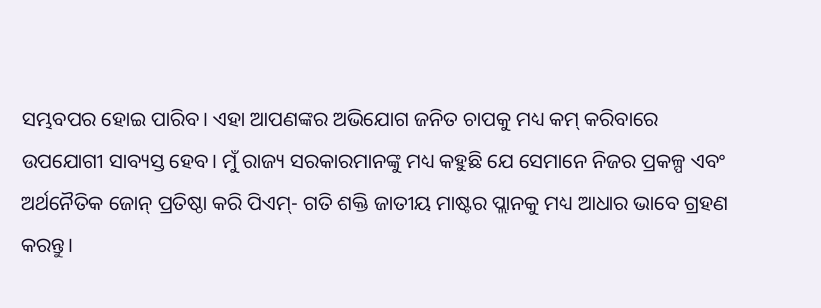ସମ୍ଭବପର ହୋଇ ପାରିବ। ଏହା ଆପଣଙ୍କର ଅଭିଯୋଗ ଜନିତ ଚାପକୁ ମଧ୍ୟ କମ୍ କରିବାରେ ଉପଯୋଗୀ ସାବ୍ୟସ୍ତ ହେବ। ମୁଁ ରାଜ୍ୟ ସରକାରମାନଙ୍କୁ ମଧ୍ୟ କହୁଛି ଯେ ସେମାନେ ନିଜର ପ୍ରକଳ୍ପ ଏବଂ ଅର୍ଥନୈତିକ ଜୋନ୍ ପ୍ରତିଷ୍ଠା କରି ପିଏମ୍- ଗତି ଶକ୍ତି ଜାତୀୟ ମାଷ୍ଟର ପ୍ଲାନକୁ ମଧ୍ୟ ଆଧାର ଭାବେ ଗ୍ରହଣ କରନ୍ତୁ।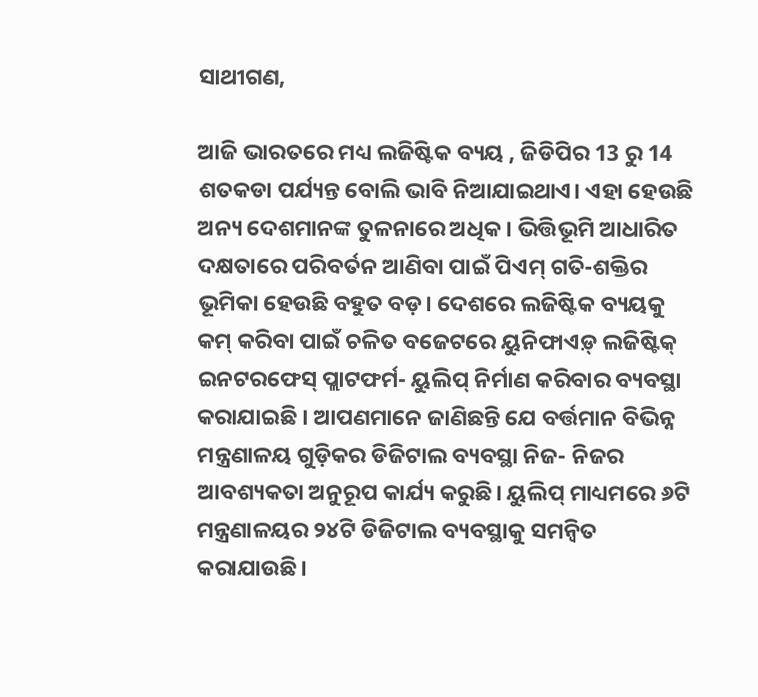ସାଥୀଗଣ,

ଆଜି ଭାରତରେ ମଧ୍ୟ ଲଜିଷ୍ଟିକ ବ୍ୟୟ , ଜିଡିପିର 13 ରୁ 14 ଶତକଡା ପର୍ଯ୍ୟନ୍ତ ବୋଲି ଭାବି ନିଆଯାଇଥାଏ। ଏହା ହେଉଛି ଅନ୍ୟ ଦେଶମାନଙ୍କ ତୁଳନାରେ ଅଧିକ । ଭିତ୍ତିଭୂମି ଆଧାରିତ ଦକ୍ଷତାରେ ପରିବର୍ତନ ଆଣିବା ପାଇଁ ପିଏମ୍ ଗତି-ଶକ୍ତିର ଭୂମିକା ହେଉଛି ବହୁତ ବଡ଼। ଦେଶରେ ଲଜିଷ୍ଟିକ ବ୍ୟୟକୁ କମ୍ କରିବା ପାଇଁ ଚଳିତ ବଜେଟରେ ୟୁନିଫାଏଡ଼୍ ଲଜିଷ୍ଟିକ୍ ଇନଟରଫେସ୍ ପ୍ଲାଟଫର୍ମ- ୟୁଲିପ୍ ନିର୍ମାଣ କରିବାର ବ୍ୟବସ୍ଥା କରାଯାଇଛି । ଆପଣମାନେ ଜାଣିଛନ୍ତି ଯେ ବର୍ତ୍ତମାନ ବିଭିନ୍ନ ମନ୍ତ୍ରଣାଳୟ ଗୁଡ଼ିକର ଡିଜିଟାଲ ବ୍ୟବସ୍ଥା ନିଜ- ନିଜର ଆବଶ୍ୟକତା ଅନୁରୂପ କାର୍ଯ୍ୟ କରୁଛି। ୟୁଲିପ୍ ମାଧ୍ୟମରେ ୬ଟି ମନ୍ତ୍ରଣାଳୟର ୨୪ଟି ଡିଜିଟାଲ ବ୍ୟବସ୍ଥାକୁ ସମନ୍ୱିତ କରାଯାଉଛି।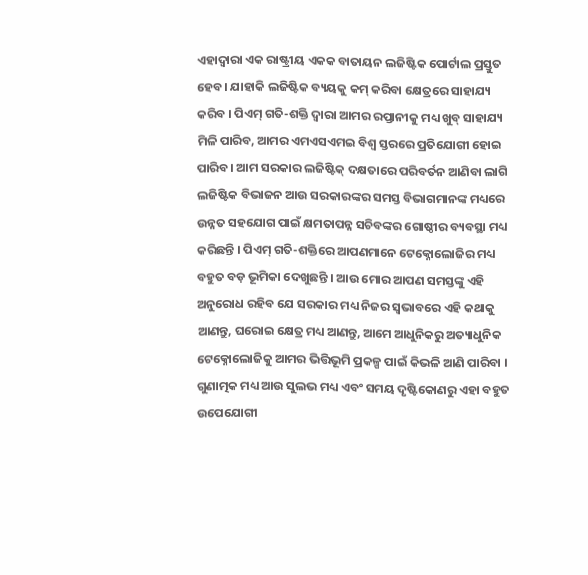ଏହାଦ୍ୱାରା ଏକ ରାଷ୍ଟ୍ରୀୟ ଏକକ ବାତାୟନ ଲଜିଷ୍ଟିକ ପୋର୍ଟାଲ ପ୍ରସ୍ତୁତ ହେବ। ଯାହାକି ଲଜିଷ୍ଟିକ ବ୍ୟୟକୁ କମ୍ କରିବା କ୍ଷେତ୍ରରେ ସାହାଯ୍ୟ କରିବ । ପିଏମ୍ ଗତି-ଶକ୍ତି ଦ୍ୱାରା ଆମର ରପ୍ତାନୀକୁ ମଧ୍ୟ ଖୁବ୍ ସାହାଯ୍ୟ ମିଳି ପାରିବ, ଆମର ଏମଏସଏମଇ ବିଶ୍ୱ ସ୍ତରରେ ପ୍ରତିଯୋଗୀ ହୋଇ ପାରିବ। ଆମ ସରକାର ଲଜିଷ୍ଟିକ୍ ଦକ୍ଷତାରେ ପରିବର୍ତନ ଆଣିବା ଲାଗି ଲଜିଷ୍ଟିକ ବିଭାଜନ ଆଉ ସରକାରଙ୍କର ସମସ୍ତ ବିଭାଗମାନଙ୍କ ମଧ୍ୟରେ ଉନ୍ନତ ସହଯୋଗ ପାଇଁ କ୍ଷମତାପନ୍ନ ସଚିବଙ୍କର ଗୋଷ୍ଠୀର ବ୍ୟବସ୍ଥା ମଧ୍ୟ କରିଛନ୍ତି । ପିଏମ୍ ଗତି-ଶକ୍ତିରେ ଆପଣମାନେ ଟେକ୍ନୋଲୋଜିର ମଧ୍ୟ ବହୁତ ବଡ଼ ଭୂମିକା ଦେଖୁଛନ୍ତି । ଆଉ ମୋର ଆପଣ ସମସ୍ତଙ୍କୁ ଏହି ଅନୁରୋଧ ରହିବ ଯେ ସରକାର ମଧ୍ୟ ନିଜର ସ୍ୱଭାବରେ ଏହି କଥାକୁ ଆଣନ୍ତୁ, ଘରୋଇ କ୍ଷେତ୍ର ମଧ୍ୟ ଆଣନ୍ତୁ, ଆମେ ଆଧୁନିକରୁ ଅତ୍ୟାଧୁନିକ ଟେକ୍ନୋଲୋଜିକୁ ଆମର ଭିତ୍ତିଭୂମି ପ୍ରକଳ୍ପ ପାଇଁ କିଭଳି ଆଣି ପାରିବା । ଗୁଣାତ୍ମକ ମଧ୍ୟ ଆଉ ସୁଲଭ ମଧ୍ୟ ଏବଂ ସମୟ ଦୃଷ୍ଟିକୋଣରୁ ଏହା ବହୁତ ଉପେଯୋଗୀ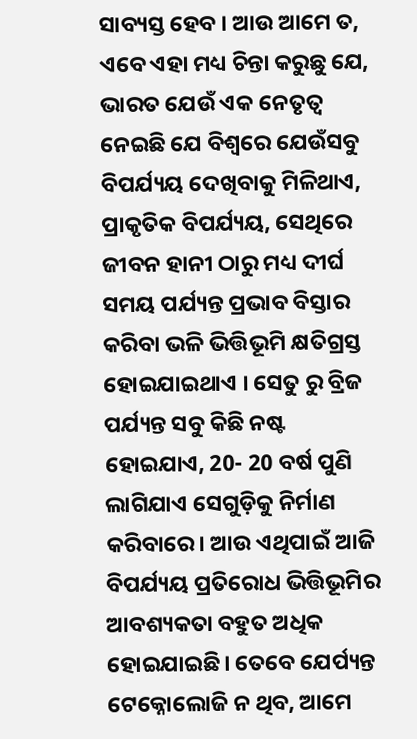ସାବ୍ୟସ୍ତ ହେବ । ଆଉ ଆମେ ତ, ଏବେ ଏହା ମଧ୍ୟ ଚିନ୍ତା କରୁଛୁ ଯେ, ଭାରତ ଯେଉଁ ଏକ ନେତୃତ୍ବ ନେଇଛି ଯେ ବିଶ୍ବରେ ଯେଉଁସବୁ ବିପର୍ଯ୍ୟୟ ଦେଖିବାକୁ ମିଳିଥାଏ, ପ୍ରାକୃତିକ ବିପର୍ଯ୍ୟୟ, ସେଥିରେ ଜୀବନ ହାନୀ ଠାରୁ ମଧ୍ୟ ଦୀର୍ଘ ସମୟ ପର୍ଯ୍ୟନ୍ତ ପ୍ରଭାବ ବିସ୍ତାର କରିବା ଭଳି ଭିତ୍ତିଭୂମି କ୍ଷତିଗ୍ରସ୍ତ ହୋଇଯାଇଥାଏ । ସେତୁ ରୁ ବ୍ରିଜ ପର୍ଯ୍ୟନ୍ତ ସବୁ କିଛି ନଷ୍ଟ ହୋଇଯାଏ, 20- 20 ବର୍ଷ ପୁଣି ଲାଗିଯାଏ ସେଗୁଡ଼ିକୁ ନିର୍ମାଣ କରିବାରେ। ଆଉ ଏଥିପାଇଁ ଆଜି ବିପର୍ଯ୍ୟୟ ପ୍ରତିରୋଧ ଭିତ୍ତିଭୂମିର ଆବଶ୍ୟକତା ବହୁତ ଅଧିକ ହୋଇଯାଇଛି। ତେବେ ଯେର୍ପ୍ୟନ୍ତ ଟେକ୍ନୋଲୋଜି ନ ଥିବ, ଆମେ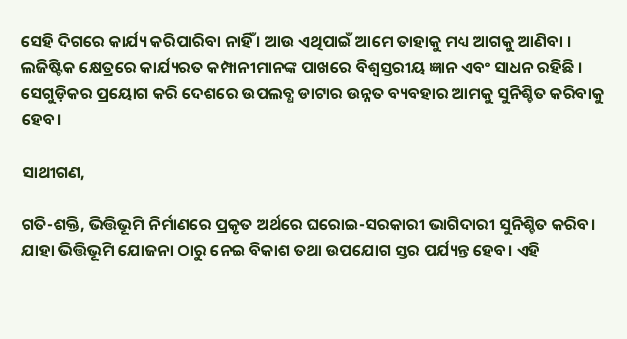ସେହି ଦିଗରେ କାର୍ଯ୍ୟ କରିପାରିବା ନାହିଁ । ଆଉ ଏଥିପାଇଁ ଆମେ ତାହାକୁ ମଧ୍ୟ ଆଗକୁ ଆଣିବା । ଲଜିଷ୍ଟିକ କ୍ଷେତ୍ରରେ କାର୍ଯ୍ୟରତ କମ୍ପାନୀମାନଙ୍କ ପାଖରେ ବିଶ୍ୱସ୍ତରୀୟ ଜ୍ଞାନ ଏବଂ ସାଧନ ରହିଛି । ସେଗୁଡ଼ିକର ପ୍ରୟୋଗ କରି ଦେଶରେ ଉପଲବ୍ଧ ଡାଟାର ଉନ୍ନତ ବ୍ୟବହାର ଆମକୁ ସୁନିଶ୍ଚିତ କରିବାକୁ ହେବ।

ସାଥୀଗଣ,

ଗତି-ଶକ୍ତି, ଭିତ୍ତିଭୂମି ନିର୍ମାଣରେ ପ୍ରକୃତ ଅର୍ଥରେ ଘରୋଇ-ସରକାରୀ ଭାଗିଦାରୀ ସୁନିଶ୍ଚିତ କରିବ। ଯାହା ଭିତ୍ତିଭୂମି ଯୋଜନା ଠାରୁ ନେଇ ବିକାଶ ତଥା ଉପଯୋଗ ସ୍ତର ପର୍ଯ୍ୟନ୍ତ ହେବ। ଏହି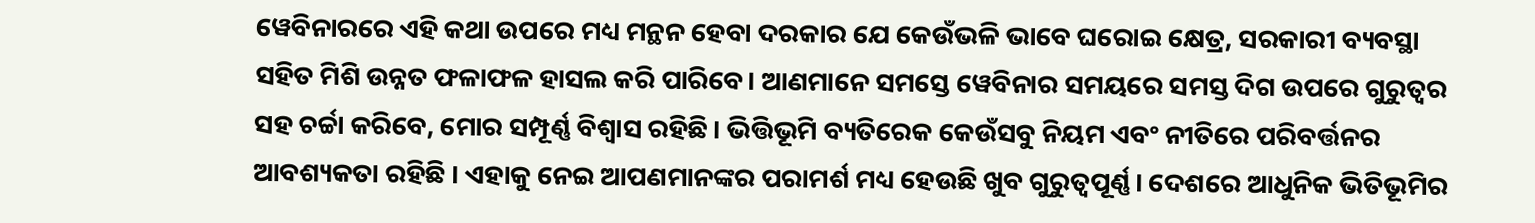ୱେବିନାରରେ ଏହି କଥା ଉପରେ ମଧ୍ୟ ମନ୍ଥନ ହେବା ଦରକାର ଯେ କେଉଁଭଳି ଭାବେ ଘରୋଇ କ୍ଷେତ୍ର, ସରକାରୀ ବ୍ୟବସ୍ଥା ସହିତ ମିଶି ଉନ୍ନତ ଫଳାଫଳ ହାସଲ କରି ପାରିବେ। ଆଣମାନେ ସମସ୍ତେ ୱେବିନାର ସମୟରେ ସମସ୍ତ ଦିଗ ଉପରେ ଗୁରୁତ୍ବର ସହ ଚର୍ଚ୍ଚା କରିବେ, ମୋର ସମ୍ପୂର୍ଣ୍ଣ ବିଶ୍ୱାସ ରହିଛି। ଭିତ୍ତିଭୂମି ବ୍ୟତିରେକ କେଉଁସବୁ ନିୟମ ଏବଂ ନୀତିରେ ପରିବର୍ତ୍ତନର ଆବଶ୍ୟକତା ରହିଛି । ଏହାକୁ ନେଇ ଆପଣମାନଙ୍କର ପରାମର୍ଶ ମଧ୍ୟ ହେଉଛି ଖୁବ ଗୁରୁତ୍ବପୂର୍ଣ୍ଣ। ଦେଶରେ ଆଧୁନିକ ଭିତିଭୂମିର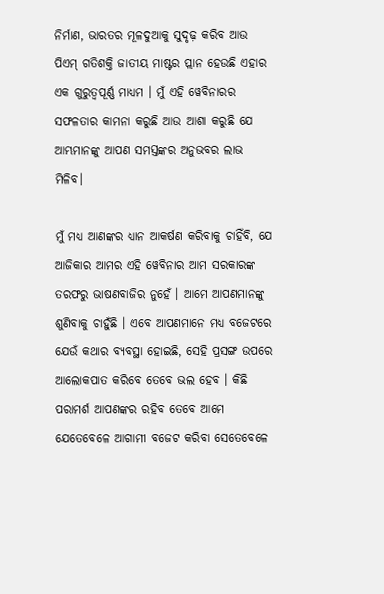ନିର୍ମାଣ, ଭାରତର ମୂଳଦୁଆକୁ ସୁଦୃଢ଼ କରିବ ଆଉ ପିଏମ୍ ଗତିଶକ୍ତି ଜାତୀୟ ମାଷ୍ଟର ପ୍ଲାନ ହେଉଛି ଏହାର ଏକ ଗୁରୁତ୍ବପୂର୍ଣ୍ଣ ମାଧ୍ୟମ । ମୁଁ ଏହି ୱେବିନାରର ସଫଳତାର କାମନା କରୁଛି ଆଉ ଆଶା କରୁଛି ଯେ ଆମ୍ଭମାନଙ୍କୁ ଆପଣ ସମସ୍ତଙ୍କର ଅନୁଭବର ଲାଭ ମିଳିବ।

ମୁଁ ମଧ୍ୟ ଆଣଙ୍କର ଧ୍ୟାନ ଆକର୍ଷଣ କରିବାକୁ ଚାହିଁବି, ଯେ ଆଜିକାର ଆମର ଏହି ୱେବିନାର ଆମ ସରକାରଙ୍କ ତରଫରୁ ଭାଷଣବାଜିର ନୁହେଁ । ଆମେ ଆପଣମାନଙ୍କୁ ଶୁଣିବାକୁ ଚାହୁଁଛି । ଏବେ ଆପଣମାନେ ମଧ୍ୟ ବଜେଟରେ ଯେଉଁ କଥାର ବ୍ୟବସ୍ଥା ହୋଇଛି, ସେହି ପ୍ରସଙ୍ଗ ଉପରେ ଆଲୋକପାତ କରିବେ ତେବେ ଭଲ ହେବ । କିଛି ପରାମର୍ଶ ଆପଣଙ୍କର ରହିବ ତେବେ ଆମେ ଯେତେବେଳେ ଆଗାମୀ ବଜେଟ କରିବା ସେତେବେଳେ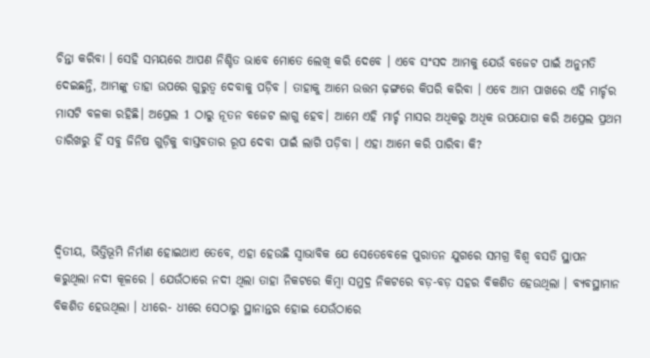ଚିନ୍ତା କରିବା । ସେହି ସମୟରେ ଆପଣ ନିଶ୍ଚିତ ଭାବେ ମୋତେ ଲେଖି କରି ଦେବେ । ଏବେ ସଂସଦ ଆମକୁ ଯେଉଁ ବଜେଟ ପାଇଁ ଅନୁମତି ଦେଇଛନ୍ତି, ଆମ୍ଭଙ୍କୁ ତାହା ଉପରେ ଗୁରୁତ୍ୱ ଦେବାକୁ ପଡ଼ିବ । ତାହାକୁ ଆମେ ଉତ୍ତମ ଢ଼ଙ୍ଗରେ କିପରି କରିବା । ଏବେ ଆମ ପାଖରେ ଏହି ମାର୍ଚ୍ଚର ମାସଟି ବଳକା ରହିଛି। ଅପ୍ରେଲ 1 ଠାରୁ ନୂତନ ବଜେଟ ଲାଗୁ ହେବ। ଆମେ ଏହି ମାର୍ଚ୍ଚ ମାସର ଅଧିକରୁ ଅଧିକ ଉପଯୋଗ କରି ଅପ୍ରେଲ ପ୍ରଥମ ତାରିଖରୁ ହିଁ ସବୁ ଜିନିଷ ଗୁଡ଼ିକୁ ବାସ୍ତବତାର ରୂପ ଦେବା ପାଇଁ ଲାଗି ପଡ଼ିବା । ଏହା ଆମେ କରି ପାରିବା କି?



ଦ୍ୱିତୀୟ, ଭିତ୍ତିଭୂମି ନିର୍ମାଣ ହୋଇଥାଏ ତେବେ, ଏହା ହେଉଛି ସ୍ୱାଭାବିକ ଯେ ସେତେବେଳେ ପୁରାତନ ଯୁଗରେ ସମଗ୍ର ବିଶ୍ବ ବସତି ସ୍ଥାପନ କରୁଥିଲା ନଦୀ କୂଳରେ । ଯେଉଁଠାରେ ନଦୀ ଥିଲା ତାହା ନିକଟରେ କିମ୍ବା ସମୁଦ୍ର ନିକଟରେ ବଡ଼-ବଡ଼ ସହର ବିକଶିତ ହେଉଥିଲା । ବ୍ୟବସ୍ଥାମାନ ବିକଶିତ ହେଉଥିଲା । ଧୀରେ- ଧୀରେ ସେଠାରୁ ସ୍ଥାନାନ୍ତର ହୋଇ ଯେଉଁଠାରେ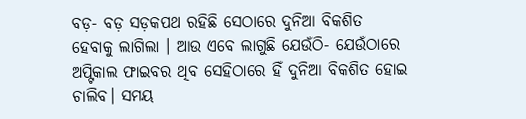ବଡ଼- ବଡ଼ ସଡ଼କପଥ ରହିଛି ସେଠାରେ ଦୁନିଆ ବିକଶିତ ହେବାକୁ ଲାଗିଲା । ଆଉ ଏବେ ଲାଗୁଛି ଯେଉଁଠି- ଯେଉଁଠାରେ ଅପ୍ଟିକାଲ ଫାଇବର ଥିବ ସେହିଠାରେ ହିଁ ଦୁନିଆ ବିକଶିତ ହୋଇ ଚାଲିବ। ସମୟ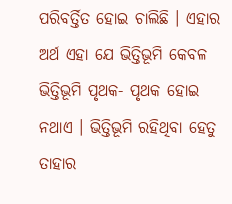ପରିବର୍ତ୍ତିତ ହୋଇ ଚାଲିଛି । ଏହାର ଅର୍ଥ ଏହା ଯେ ଭିତ୍ତିଭୂମି କେବଳ ଭିତ୍ତିଭୂମି ପୃଥକ- ପୃଥକ ହୋଇ ନଥାଏ । ଭିତ୍ତିଭୂମି ରହିଥିବା ହେତୁ ତାହାର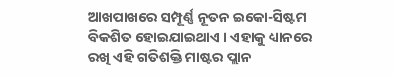ଆଖପାଖରେ ସମ୍ପୂର୍ଣ୍ଣ ନୂତନ ଇକୋ-ସିଷ୍ଟମ ବିକଶିତ ହୋଇଯାଇଥାଏ । ଏହାକୁ ଧ୍ୟାନରେ ରଖି ଏହି ଗତିଶକ୍ତି ମାଷ୍ଟର ପ୍ଲାନ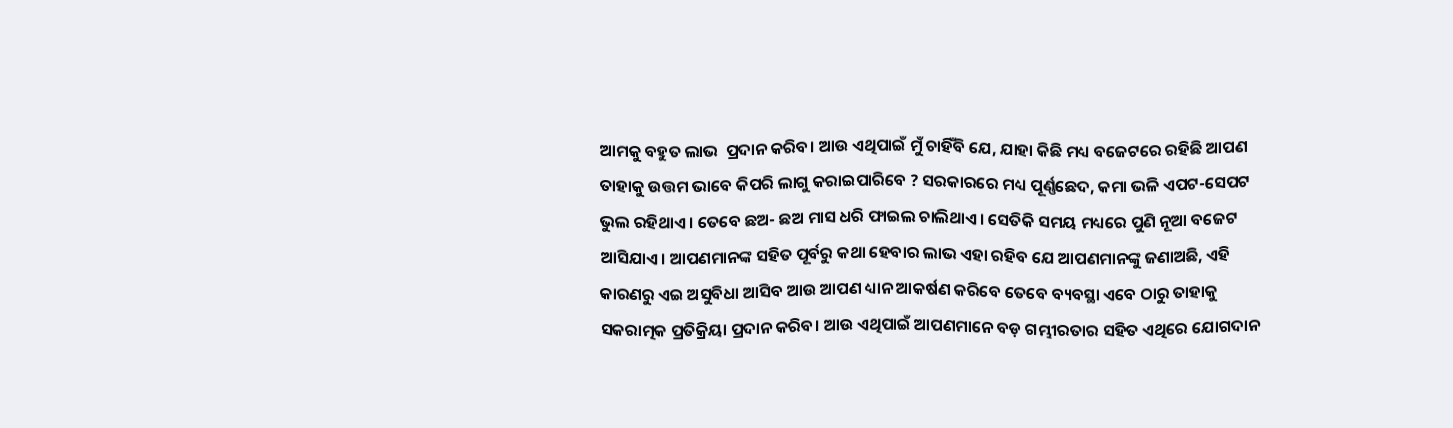ଆମକୁ ବହୁତ ଲାଭ  ପ୍ରଦାନ କରିବ। ଆଉ ଏଥିପାଇଁ ମୁଁ ଚାହିଁବି ଯେ, ଯାହା କିଛି ମଧ୍ୟ ବଜେଟରେ ରହିଛି ଆପଣ ତାହାକୁ ଉତ୍ତମ ଭାବେ କିପରି ଲାଗୁ କରାଇପାରିବେ ? ସରକାରରେ ମଧ୍ୟ ପୂର୍ଣ୍ଣଛେଦ, କମା ଭଳି ଏପଟ-ସେପଟ ଭୁଲ ରହିଥାଏ। ତେବେ ଛଅ- ଛଅ ମାସ ଧରି ଫାଇଲ ଚାଲିଥାଏ। ସେତିକି ସମୟ ମଧ୍ୟରେ ପୁଣି ନୂଆ ବଜେଟ ଆସିଯାଏ। ଆପଣମାନଙ୍କ ସହିତ ପୂର୍ବରୁ କଥା ହେବାର ଲାଭ ଏହା ରହିବ ଯେ ଆପଣମାନଙ୍କୁ ଜଣାଅଛି, ଏହି କାରଣରୁ ଏଇ ଅସୁବିଧା ଆସିବ ଆଉ ଆପଣ ଧ୍ୟାନ ଆକର୍ଷଣ କରିବେ ତେବେ ବ୍ୟବସ୍ଥା ଏବେ ଠାରୁ ତାହାକୁ ସକରାତ୍ମକ ପ୍ରତିକ୍ରିୟା ପ୍ରଦାନ କରିବ। ଆଉ ଏଥିପାଇଁ ଆପଣମାନେ ବଡ଼ ଗମ୍ଭୀରତାର ସହିତ ଏଥିରେ ଯୋଗଦାନ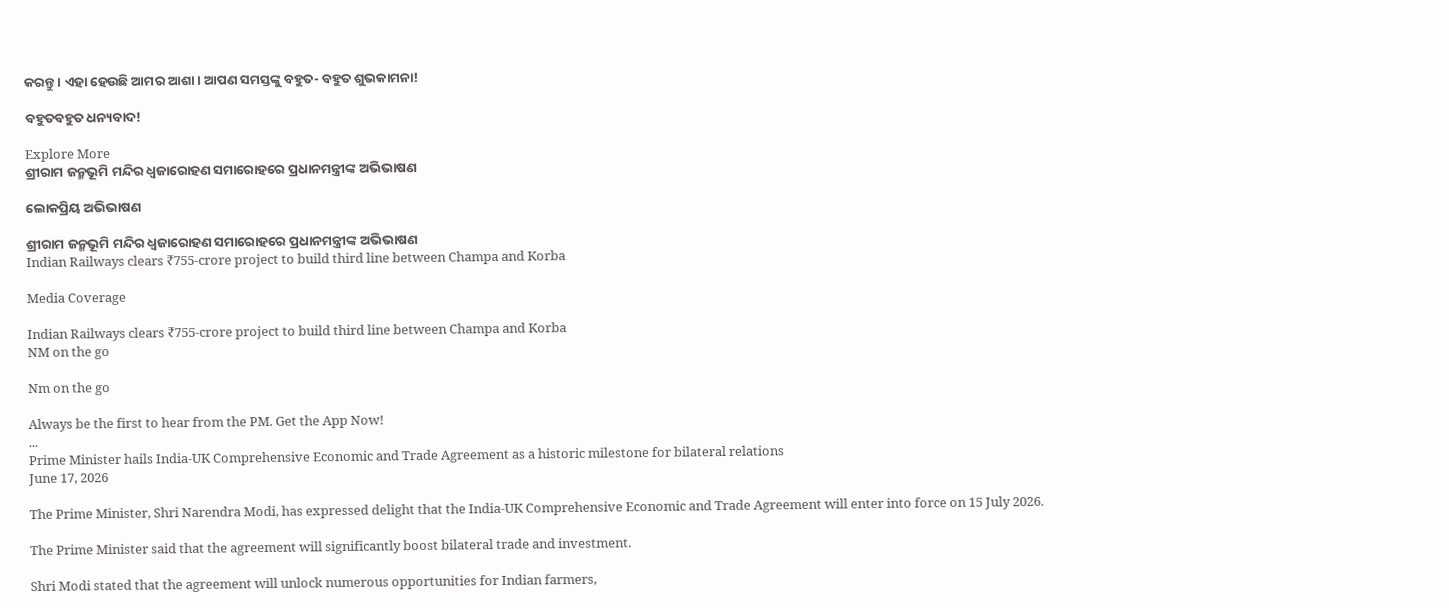କରନ୍ତୁ । ଏହା ହେଉଛି ଆମର ଆଶା। ଆପଣ ସମସ୍ତଙ୍କୁ ବହୁତ- ବହୁତ ଶୁଭକାମନା!

ବହୁତବହୁତ ଧନ୍ୟବାଦ!

Explore More
ଶ୍ରୀରାମ ଜନ୍ମଭୂମି ମନ୍ଦିର ଧ୍ଵଜାରୋହଣ ସମାରୋହରେ ପ୍ରଧାନମନ୍ତ୍ରୀଙ୍କ ଅଭିଭାଷଣ

ଲୋକପ୍ରିୟ ଅଭିଭାଷଣ

ଶ୍ରୀରାମ ଜନ୍ମଭୂମି ମନ୍ଦିର ଧ୍ଵଜାରୋହଣ ସମାରୋହରେ ପ୍ରଧାନମନ୍ତ୍ରୀଙ୍କ ଅଭିଭାଷଣ
Indian Railways clears ₹755-crore project to build third line between Champa and Korba

Media Coverage

Indian Railways clears ₹755-crore project to build third line between Champa and Korba
NM on the go

Nm on the go

Always be the first to hear from the PM. Get the App Now!
...
Prime Minister hails India-UK Comprehensive Economic and Trade Agreement as a historic milestone for bilateral relations
June 17, 2026

The Prime Minister, Shri Narendra Modi, has expressed delight that the India-UK Comprehensive Economic and Trade Agreement will enter into force on 15 July 2026.

The Prime Minister said that the agreement will significantly boost bilateral trade and investment.

Shri Modi stated that the agreement will unlock numerous opportunities for Indian farmers,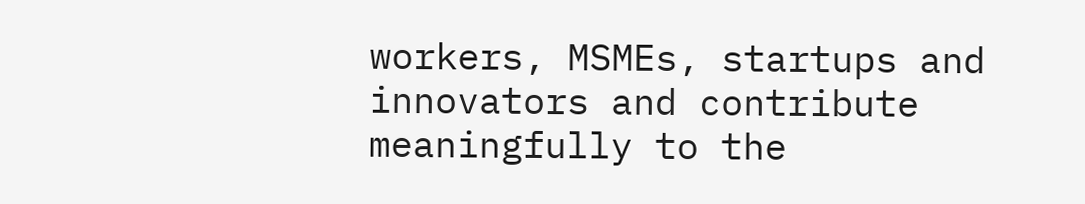workers, MSMEs, startups and innovators and contribute meaningfully to the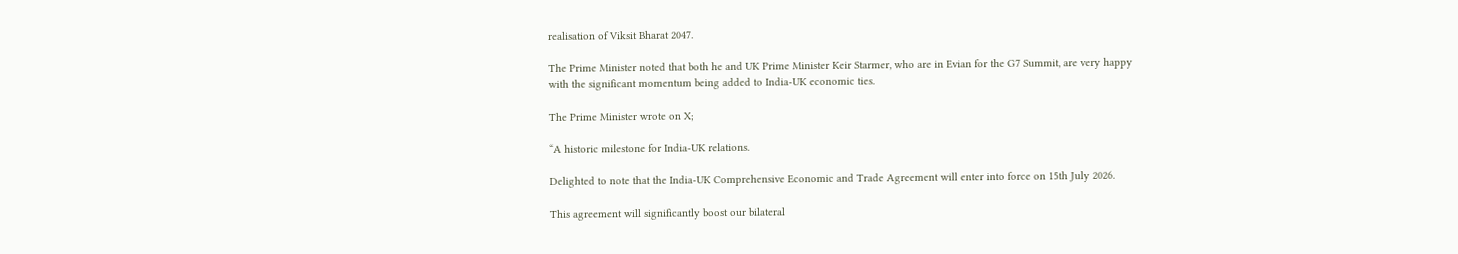realisation of Viksit Bharat 2047.

The Prime Minister noted that both he and UK Prime Minister Keir Starmer, who are in Evian for the G7 Summit, are very happy with the significant momentum being added to India-UK economic ties.

The Prime Minister wrote on X;

“A historic milestone for India-UK relations.

Delighted to note that the India-UK Comprehensive Economic and Trade Agreement will enter into force on 15th July 2026.

This agreement will significantly boost our bilateral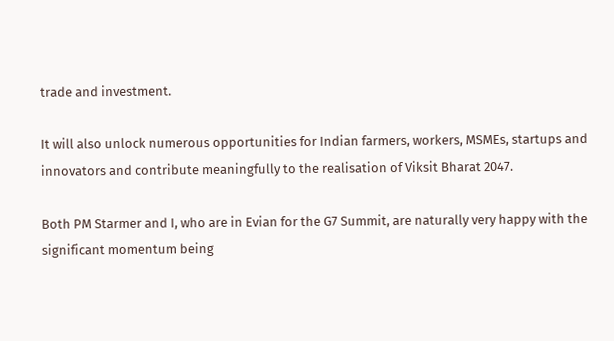trade and investment.

It will also unlock numerous opportunities for Indian farmers, workers, MSMEs, startups and innovators and contribute meaningfully to the realisation of Viksit Bharat 2047.

Both PM Starmer and I, who are in Evian for the G7 Summit, are naturally very happy with the significant momentum being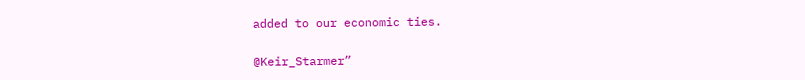added to our economic ties.

@Keir_Starmer”